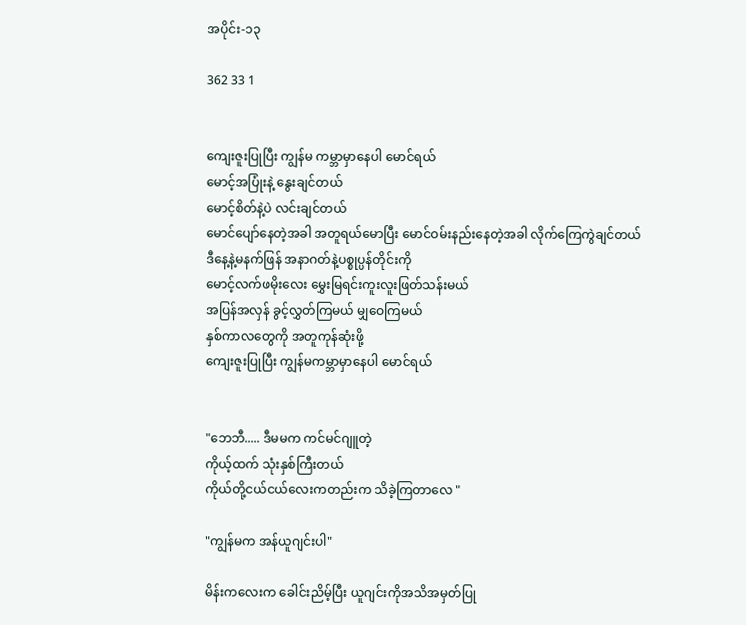အပိုင်း-၁၃

362 33 1


ကျေးဇူးပြုပြီး ကျွန်မ ကမ္ဘာမှာနေပါ မောင်ရယ်
မောင့်အပြုံးနဲ့ နွေးချင်တယ်
မောင့်စိတ်နဲ့ပဲ လင်းချင်တယ်
မောင်ပျော်နေတဲ့အခါ အတူရယ်မောပြီး မောင်ဝမ်းနည်းနေတဲ့အခါ လိုက်ကြေကွဲချင်တယ်
ဒီနေ့နဲ့မနက်ဖြန် အနာဂတ်နဲ့ပစ္စုပ္ပန်တိုင်းကို
မောင့်လက်ဖမိုးလေး မွှေးမြရင်းကူးလူးဖြတ်သန်းမယ်
အပြန်အလှန် ခွင့်လွှတ်ကြမယ် မျှဝေကြမယ်
နှစ်ကာလတွေကို အတူကုန်ဆုံးဖို့
ကျေးဇူးပြုပြီး ကျွန်မကမ္ဘာမှာနေပါ မောင်ရယ်


"ဘေဘီ..... ဒီမမက ကင်မင်ဂျူတဲ့
ကိုယ့်ထက် သုံးနှစ်ကြီးတယ်
ကိုယ်တို့ငယ်ငယ်လေးကတည်းက သိခဲ့ကြတာလေ "

"ကျွန်မက အန်ယူဂျင်းပါ"

မိန်းကလေးက ခေါင်းညိမ့်ပြီး ယူဂျင်းကိုအသိအမှတ်ပြု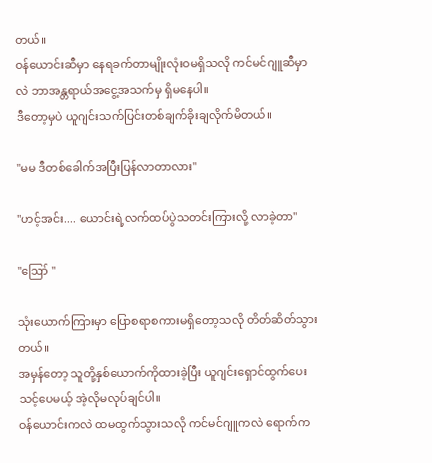တယ်။
ဝန်ယောင်းဆီမှာ နေရခက်တာမျိုးလုံးဝမရှိသလို ကင်မင်ဂျူဆီမှာလဲ ဘာအန္တရာယ်အငွေ့အသက်မှ ရှိမနေပါ။
ဒီတော့မှပဲ ယူဂျင်းသက်ပြင်းတစ်ချက်ခိုးချလိုက်မိတယ်။

"မမ ဒီတစ်ခေါက်အပြီးပြန်လာတာလား"

"ဟင့်အင်း.... ယောင်းရဲ့လက်ထပ်ပွဲသတင်းကြားလို့ လာခဲ့တာ"

"ဪ "

သုံးယောက်ကြားမှာ ပြောစရာစကားမရှိတော့သလို တိတ်ဆိတ်သွားတယ်။
အမှန်တော့ သူတို့နှစ်ယောက်ကိုထားခဲ့ပြီး ယူဂျင်းရှောင်ထွက်ပေးသင့်ပေမယ့် အဲ့လိုမလုပ်ချင်ပါ။
ဝန်ယောင်းကလဲ ထမထွက်သွားသလို ကင်မင်ဂျူကလဲ ရောက်က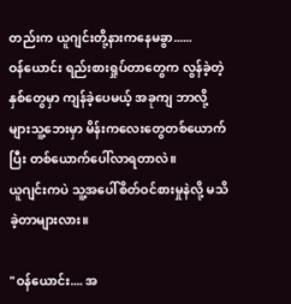တည်းက ယူဂျင်းတို့နားကနေမခွာ......
ဝန်ယောင်း ရည်းစားရှုပ်တာတွေက လွန်ခဲ့တဲ့နှစ်တွေမှာ ကျန်ခဲ့ပေမယ့် အခုကျ ဘာလို့များသူ့ဘေးမှာ မိန်းကလေးတွေတစ်ယောက်ပြီး တစ်ယောက်ပေါ်လာရတာလဲ။
ယူဂျင်းကပဲ သူ့အပေါ်စိတ်ဝင်စားမှုနဲလို့ မသိခဲ့တာများလား။

"ဝန်ယောင်း.... အ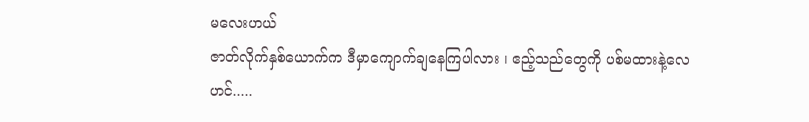မလေးဟယ်
ဇာတ်လိုက်နှစ်ယောက်က ဒီမှာကျောက်ချနေကြပါလား ၊ ဧည့်သည်တွေကို ပစ်မထားနဲ့လေ
ဟင်.....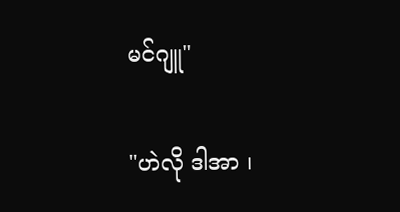မင်ဂျူ"

"ဟဲလို ဒါအာ ၊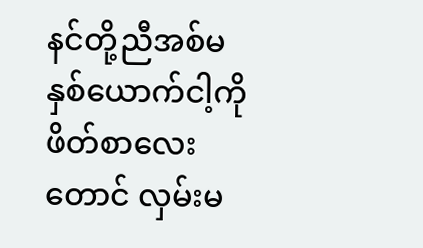နင်တို့ညီအစ်မနှစ်ယောက်ငါ့ကို ဖိတ်စာလေးတောင် လှမ်းမ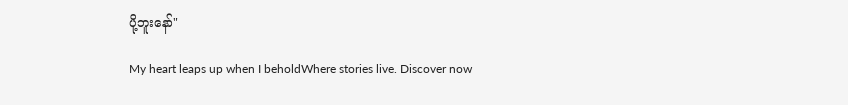ပို့ဘူးနော်"

My heart leaps up when I beholdWhere stories live. Discover now